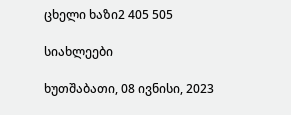ცხელი ხაზი2 405 505

სიახლეები

ხუთშაბათი, 08 ივნისი, 2023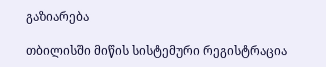გაზიარება

თბილისში მიწის სისტემური რეგისტრაცია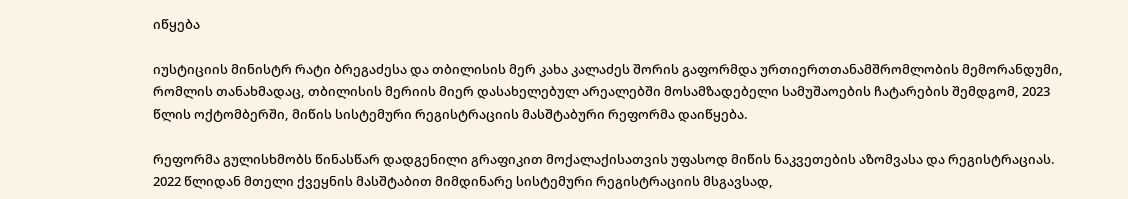იწყება

იუსტიციის მინისტრ რატი ბრეგაძესა და თბილისის მერ კახა კალაძეს შორის გაფორმდა ურთიერთთანამშრომლობის მემორანდუმი, რომლის თანახმადაც, თბილისის მერიის მიერ დასახელებულ არეალებში მოსამზადებელი სამუშაოების ჩატარების შემდგომ, 2023 წლის ოქტომბერში, მიწის სისტემური რეგისტრაციის მასშტაბური რეფორმა დაიწყება.

რეფორმა გულისხმობს წინასწარ დადგენილი გრაფიკით მოქალაქისათვის უფასოდ მიწის ნაკვეთების აზომვასა და რეგისტრაციას.
2022 წლიდან მთელი ქვეყნის მასშტაბით მიმდინარე სისტემური რეგისტრაციის მსგავსად,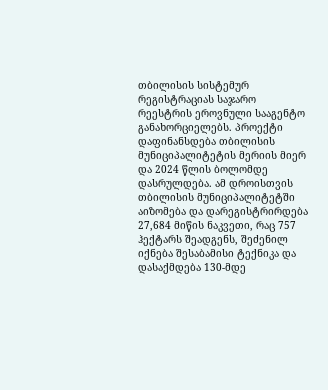თბილისის სისტემურ რეგისტრაციას საჯარო რეესტრის ეროვნული სააგენტო განახორციელებს. პროექტი დაფინანსდება თბილისის მუნიციპალიტეტის მერიის მიერ და 2024 წლის ბოლომდე დასრულდება. ამ დროისთვის თბილისის მუნიციპალიტეტში აიზომება და დარეგისტრირდება 27,684 მიწის ნაკვეთი, რაც 757 ჰექტარს შეადგენს, შეძენილ იქნება შესაბამისი ტექნიკა და დასაქმდება 130-მდე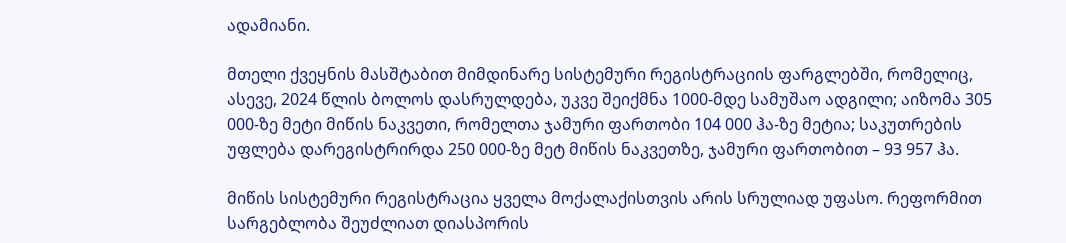ადამიანი.

მთელი ქვეყნის მასშტაბით მიმდინარე სისტემური რეგისტრაციის ფარგლებში, რომელიც, ასევე, 2024 წლის ბოლოს დასრულდება, უკვე შეიქმნა 1000-მდე სამუშაო ადგილი; აიზომა 305 000-ზე მეტი მიწის ნაკვეთი, რომელთა ჯამური ფართობი 104 000 ჰა-ზე მეტია; საკუთრების უფლება დარეგისტრირდა 250 000-ზე მეტ მიწის ნაკვეთზე, ჯამური ფართობით – 93 957 ჰა.

მიწის სისტემური რეგისტრაცია ყველა მოქალაქისთვის არის სრულიად უფასო. რეფორმით სარგებლობა შეუძლიათ დიასპორის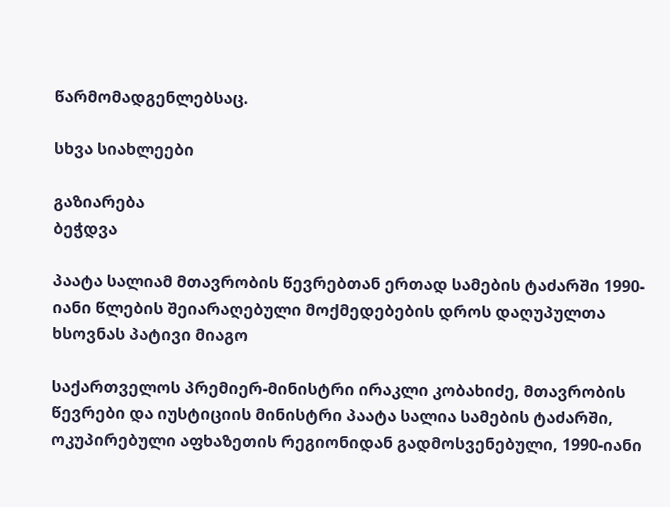წარმომადგენლებსაც.

სხვა სიახლეები

გაზიარება
ბეჭდვა

პაატა სალიამ მთავრობის წევრებთან ერთად სამების ტაძარში 1990-იანი წლების შეიარაღებული მოქმედებების დროს დაღუპულთა ხსოვნას პატივი მიაგო

საქართველოს პრემიერ-მინისტრი ირაკლი კობახიძე, მთავრობის წევრები და იუსტიციის მინისტრი პაატა სალია სამების ტაძარში, ოკუპირებული აფხაზეთის რეგიონიდან გადმოსვენებული, 1990-იანი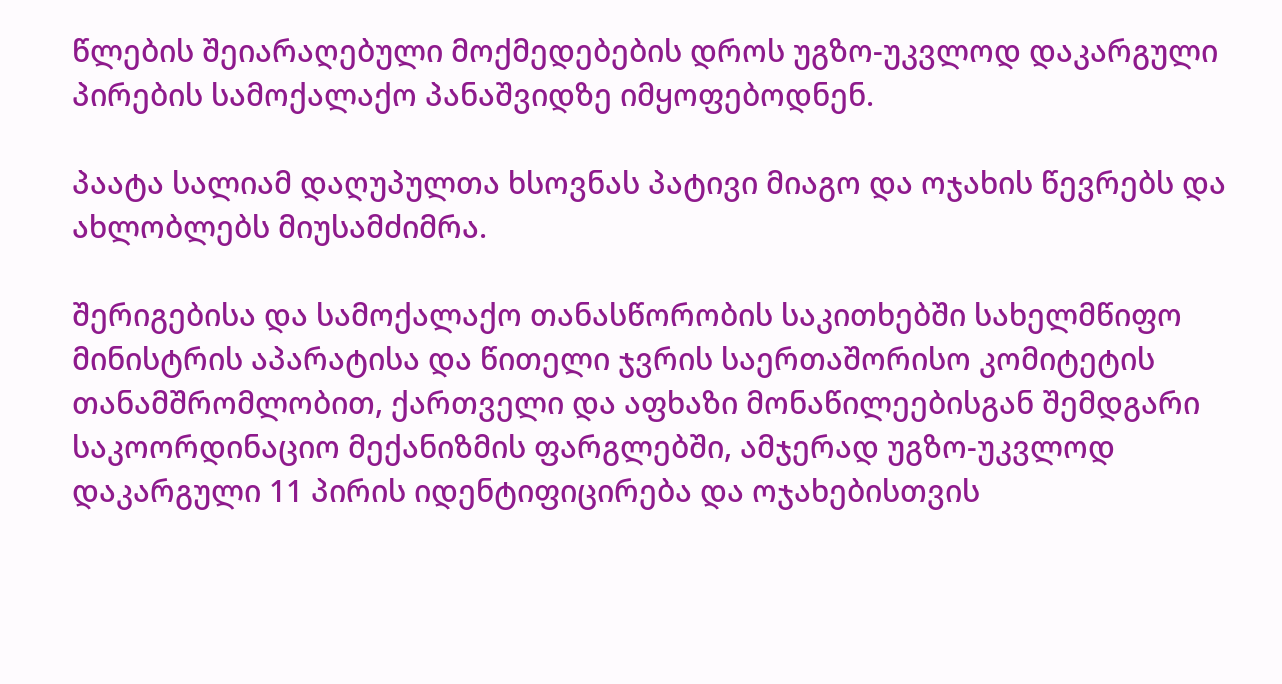წლების შეიარაღებული მოქმედებების დროს უგზო-უკვლოდ დაკარგული პირების სამოქალაქო პანაშვიდზე იმყოფებოდნენ.

პაატა სალიამ დაღუპულთა ხსოვნას პატივი მიაგო და ოჯახის წევრებს და ახლობლებს მიუსამძიმრა.

შერიგებისა და სამოქალაქო თანასწორობის საკითხებში სახელმწიფო მინისტრის აპარატისა და წითელი ჯვრის საერთაშორისო კომიტეტის თანამშრომლობით, ქართველი და აფხაზი მონაწილეებისგან შემდგარი საკოორდინაციო მექანიზმის ფარგლებში, ამჯერად უგზო-უკვლოდ დაკარგული 11 პირის იდენტიფიცირება და ოჯახებისთვის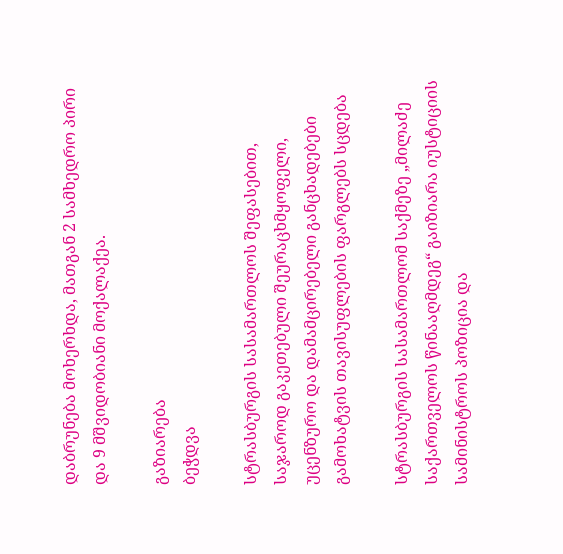დაბრუნება მოხერხდა, მათგან 2 სამხედრო პირი და 9 მშვიდობიანი მოქალაქეა.

გაზიარება
ბეჭდვა

სტრასბურგის სასამართლოს შეფასებით, საჯაროდ გაკეთებული შეურაცხმყოფელი, უცენზურო და დამამცირებელი განცხადებები გამოხატვის თავისუფლების ფარგლებს სცდება

სტრასბურგის სასამართლომ საქმეზე „მილაძე საქართველოს წინააღმდეგ“ გაიზიარა იუსტიციის სამინისტროს პოზიცია და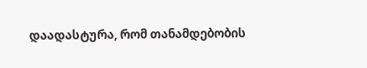დაადასტურა, რომ თანამდებობის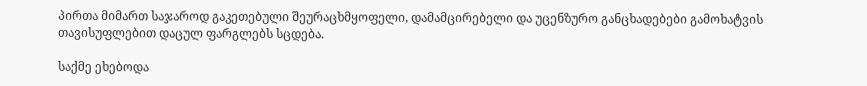პირთა მიმართ საჯაროდ გაკეთებული შეურაცხმყოფელი, დამამცირებელი და უცენზურო განცხადებები გამოხატვის თავისუფლებით დაცულ ფარგლებს სცდება.

საქმე ეხებოდა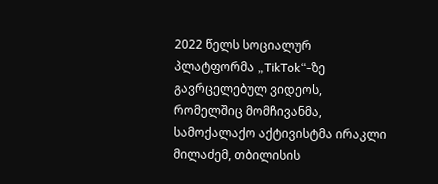2022 წელს სოციალურ პლატფორმა „TikTok“-ზე გავრცელებულ ვიდეოს, რომელშიც მომჩივანმა, სამოქალაქო აქტივისტმა ირაკლი მილაძემ, თბილისის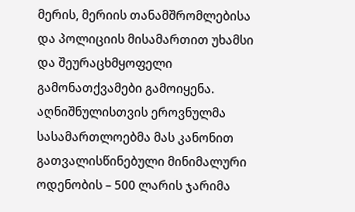მერის, მერიის თანამშრომლებისა და პოლიციის მისამართით უხამსი და შეურაცხმყოფელი გამონათქვამები გამოიყენა. აღნიშნულისთვის ეროვნულმა სასამართლოებმა მას კანონით გათვალისწინებული მინიმალური ოდენობის – 500 ლარის ჯარიმა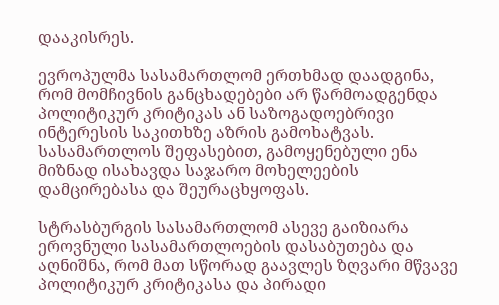დააკისრეს.

ევროპულმა სასამართლომ ერთხმად დაადგინა, რომ მომჩივნის განცხადებები არ წარმოადგენდა პოლიტიკურ კრიტიკას ან საზოგადოებრივი ინტერესის საკითხზე აზრის გამოხატვას. სასამართლოს შეფასებით, გამოყენებული ენა მიზნად ისახავდა საჯარო მოხელეების დამცირებასა და შეურაცხყოფას.

სტრასბურგის სასამართლომ ასევე გაიზიარა ეროვნული სასამართლოების დასაბუთება და აღნიშნა, რომ მათ სწორად გაავლეს ზღვარი მწვავე პოლიტიკურ კრიტიკასა და პირადი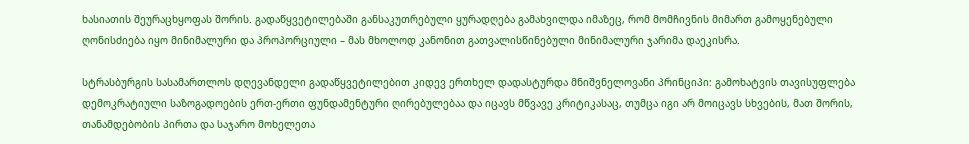ხასიათის შეურაცხყოფას შორის. გადაწყვეტილებაში განსაკუთრებული ყურადღება გამახვილდა იმაზეც, რომ მომჩივნის მიმართ გამოყენებული ღონისძიება იყო მინიმალური და პროპორციული – მას მხოლოდ კანონით გათვალისწინებული მინიმალური ჯარიმა დაეკისრა.

სტრასბურგის სასამართლოს დღევანდელი გადაწყვეტილებით კიდევ ერთხელ დადასტურდა მნიშვნელოვანი პრინციპი: გამოხატვის თავისუფლება დემოკრატიული საზოგადოების ერთ-ერთი ფუნდამენტური ღირებულებაა და იცავს მწვავე კრიტიკასაც, თუმცა იგი არ მოიცავს სხვების, მათ შორის, თანამდებობის პირთა და საჯარო მოხელეთა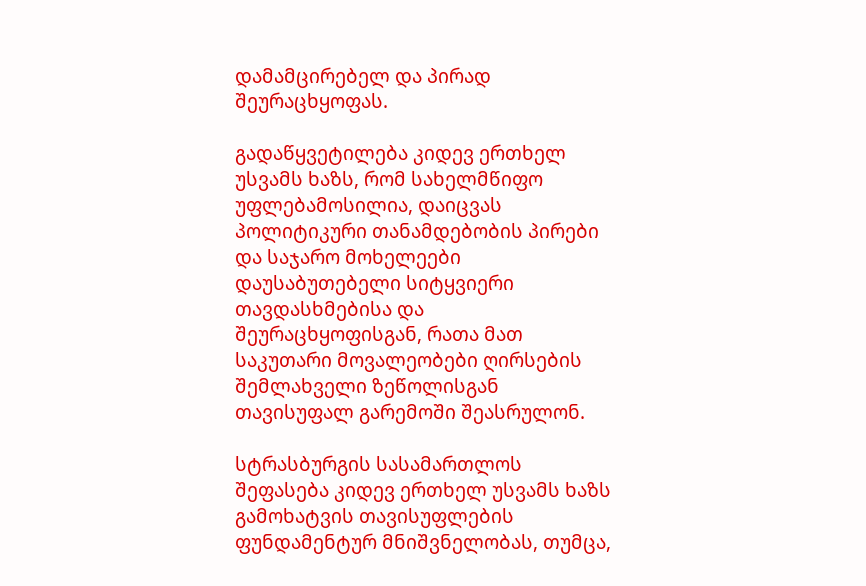დამამცირებელ და პირად შეურაცხყოფას.

გადაწყვეტილება კიდევ ერთხელ უსვამს ხაზს, რომ სახელმწიფო უფლებამოსილია, დაიცვას პოლიტიკური თანამდებობის პირები და საჯარო მოხელეები დაუსაბუთებელი სიტყვიერი თავდასხმებისა და შეურაცხყოფისგან, რათა მათ საკუთარი მოვალეობები ღირსების შემლახველი ზეწოლისგან თავისუფალ გარემოში შეასრულონ.

სტრასბურგის სასამართლოს შეფასება კიდევ ერთხელ უსვამს ხაზს გამოხატვის თავისუფლების ფუნდამენტურ მნიშვნელობას, თუმცა,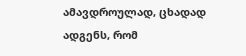ამავდროულად, ცხადად ადგენს, რომ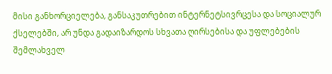მისი განხორციელება, განსაკუთრებით ინტერნეტსივრცესა და სოციალურ ქსელებში, არ უნდა გადაიზარდოს სხვათა ღირსებისა და უფლებების შემლახველ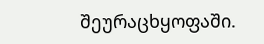შეურაცხყოფაში.